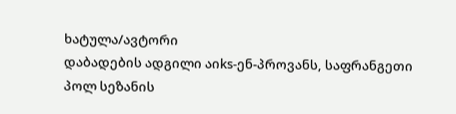ხატულა/ავტორი
დაბადების ადგილი აიks-ენ-პროვანს, საფრანგეთი
პოლ სეზანის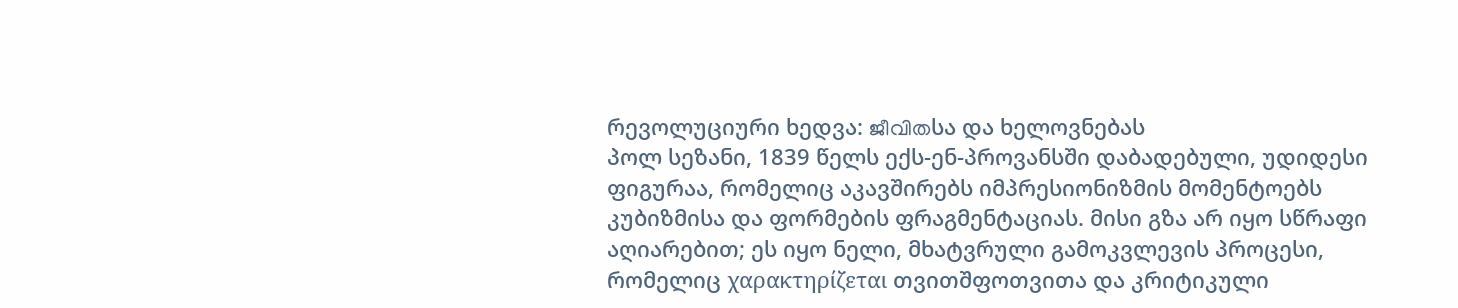რევოლუციური ხედვა: ജീവിതსა და ხელოვნებას
პოლ სეზანი, 1839 წელს ექს-ენ-პროვანსში დაბადებული, უდიდესი ფიგურაა, რომელიც აკავშირებს იმპრესიონიზმის მომენტოებს კუბიზმისა და ფორმების ფრაგმენტაციას. მისი გზა არ იყო სწრაფი აღიარებით; ეს იყო ნელი, მხატვრული გამოკვლევის პროცესი, რომელიც χαρακτηρίζεται თვითშფოთვითა და კრიტიკული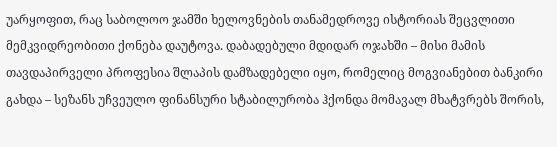უარყოფით, რაც საბოლოო ჯამში ხელოვნების თანამედროვე ისტორიას შეცვლითი მემკვიდრეობითი ქონება დაუტოვა. დაბადებული მდიდარ ოჯახში – მისი მამის თავდაპირველი პროფესია შლაპის დამზადებელი იყო, რომელიც მოგვიანებით ბანკირი გახდა – სეზანს უჩვეულო ფინანსური სტაბილურობა ჰქონდა მომავალ მხატვრებს შორის,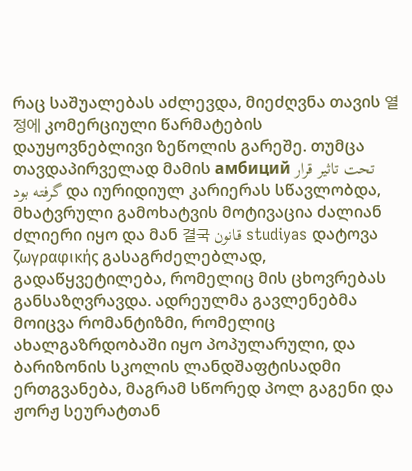რაც საშუალებას აძლევდა, მიეძღვნა თავის 열정에 კომერციული წარმატების დაუყოვნებლივი ზეწოლის გარეშე. თუმცა თავდაპირველად მამის амбиций تحت تاثیر قرار گرفته بود და იურიდიულ კარიერას სწავლობდა, მხატვრული გამოხატვის მოტივაცია ძალიან ძლიერი იყო და მან 결국 قانون studiyas დატოვა ζωγραφικής გასაგრძელებლად, გადაწყვეტილება, რომელიც მის ცხოვრებას განსაზღვრავდა. ადრეულმა გავლენებმა მოიცვა რომანტიზმი, რომელიც ახალგაზრდობაში იყო პოპულარული, და ბარიზონის სკოლის ლანდშაფტისადმი ერთგვანება, მაგრამ სწორედ პოლ გაგენი და ჟორჟ სეურატთან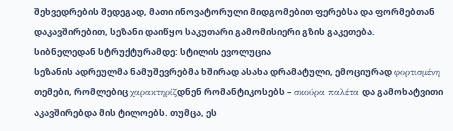შეხვედრების შედეგად, მათი ინოვატორული მიდგომებით ფერებსა და ფორმებთან დაკავშირებით, სეზანი დაიწყო საკუთარი გამომისიერი გზის გაკეთება.
სიბნელედან სტრუქტურამდე: სტილის ევოლუცია
სეზანის ადრეულმა ნამუშევრებმა ხშირად ასახა დრამატული, ემოციურად φορτισμένη თემები, რომლებიც χαρακτηρίζდნენ რომანტიკოსებს – σκούρα παλέτα და გამოხატვითი აკავშირებდა მის ტილოებს. თუმცა, ეს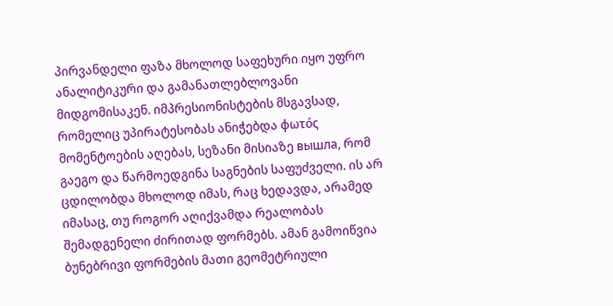პირვანდელი ფაზა მხოლოდ საფეხური იყო უფრო ანალიტიკური და გამანათლებლოვანი მიდგომისაკენ. იმპრესიონისტების მსგავსად, რომელიც უპირატესობას ანიჭებდა φωτός მომენტოების აღებას, სეზანი მისიაზე вышла, რომ გაეგო და წარმოედგინა საგნების საფუძველი. ის არ ცდილობდა მხოლოდ იმას, რაც ხედავდა, არამედ იმასაც, თუ როგორ აღიქვამდა რეალობას შემადგენელი ძირითად ფორმებს. ამან გამოიწვია ბუნებრივი ფორმების მათი გეომეტრიული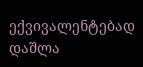ექვივალენტებად დაშლა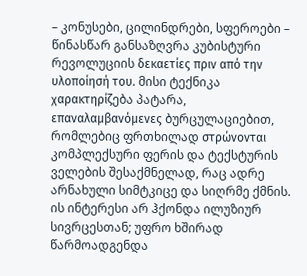– კონუსები, ცილინდრები, სფეროები – წინასწარ განსაზღვრა კუბისტური რევოლუციის δεκαετίες πριν από την υλοποίησή του. მისი ტექნიკა χαρακτηρίζება პატარა, επαναλαμβανόμενες ბურცულაციებით, რომლებიც ფრთხილად στρώνονται კომპლექსური ფერის და ტექსტურის ველების შესაქმნელად, რაც ადრე არნახული სიმტკიცე და სიღრმე ქმნის. ის ინტერესი არ ჰქონდა ილუზიურ სივრცესთან; უფრო ხშირად წარმოადგენდა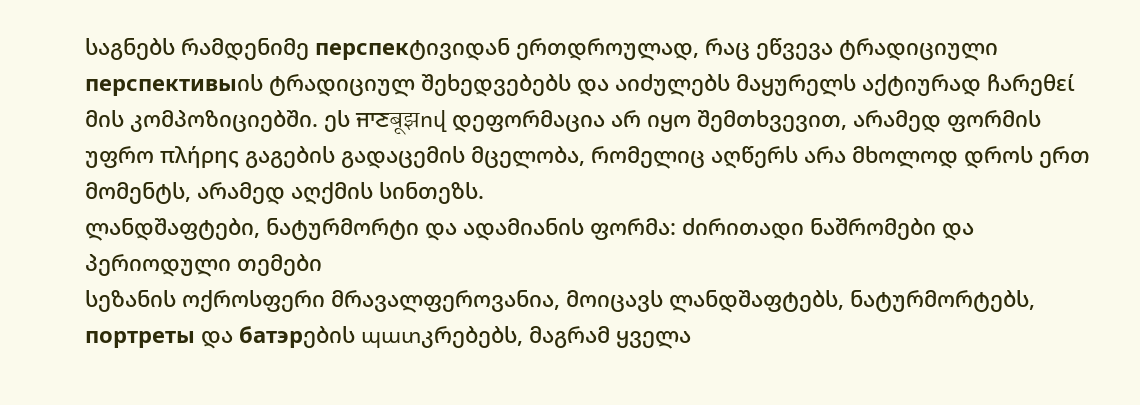საგნებს რამდენიმე перспекტივიდან ერთდროულად, რაც ეწვევა ტრადიციული перспективыის ტრადიციულ შეხედვებებს და აიძულებს მაყურელს აქტიურად ჩარეθεί მის კომპოზიციებში. ეს ਜਾਣबूझով დეფორმაცია არ იყო შემთხვევით, არამედ ფორმის უფრო πλήρης გაგების გადაცემის მცელობა, რომელიც აღწერს არა მხოლოდ დროს ერთ მომენტს, არამედ აღქმის სინთეზს.
ლანდშაფტები, ნატურმორტი და ადამიანის ფორმა: ძირითადი ნაშრომები და პერიოდული თემები
სეზანის ოქროსფერი მრავალფეროვანია, მოიცავს ლანდშაფტებს, ნატურმორტებს, портреты და батэрების պատკრებებს, მაგრამ ყველა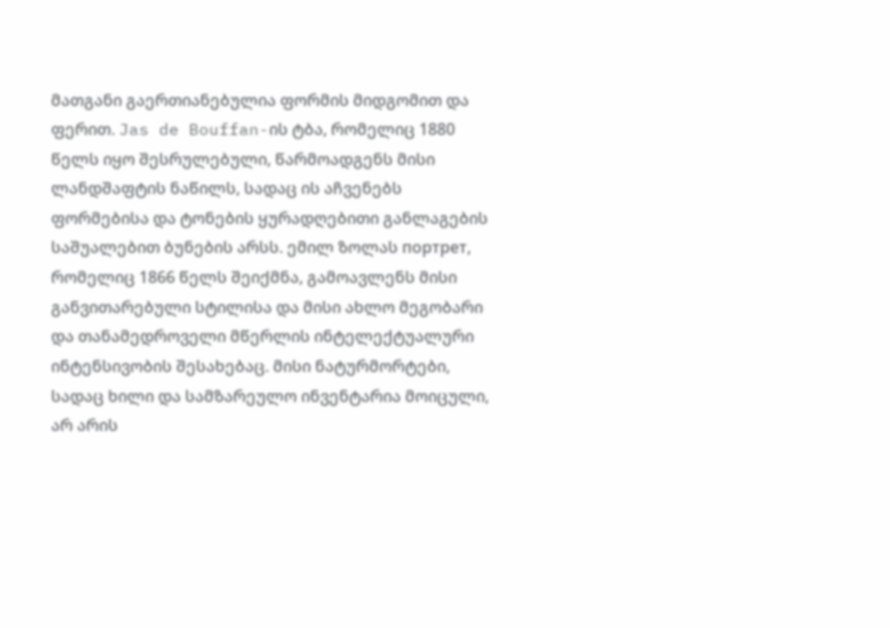მათგანი გაერთიანებულია ფორმის მიდგომით და ფერით. Jas de Bouffan-ის ტბა, რომელიც 1880 წელს იყო შესრულებული, წარმოადგენს მისი ლანდშაფტის ნაწილს, სადაც ის აჩვენებს ფორმებისა და ტონების ყურადღებითი განლაგების საშუალებით ბუნების არსს. ემილ ზოლას портрет, რომელიც 1866 წელს შეიქმნა, გამოავლენს მისი განვითარებული სტილისა და მისი ახლო მეგობარი და თანამედროველი მწერლის ინტელექტუალური ინტენსივობის შესახებაც. მისი ნატურმორტები, სადაც ხილი და სამზარეულო ინვენტარია მოიცული, არ არის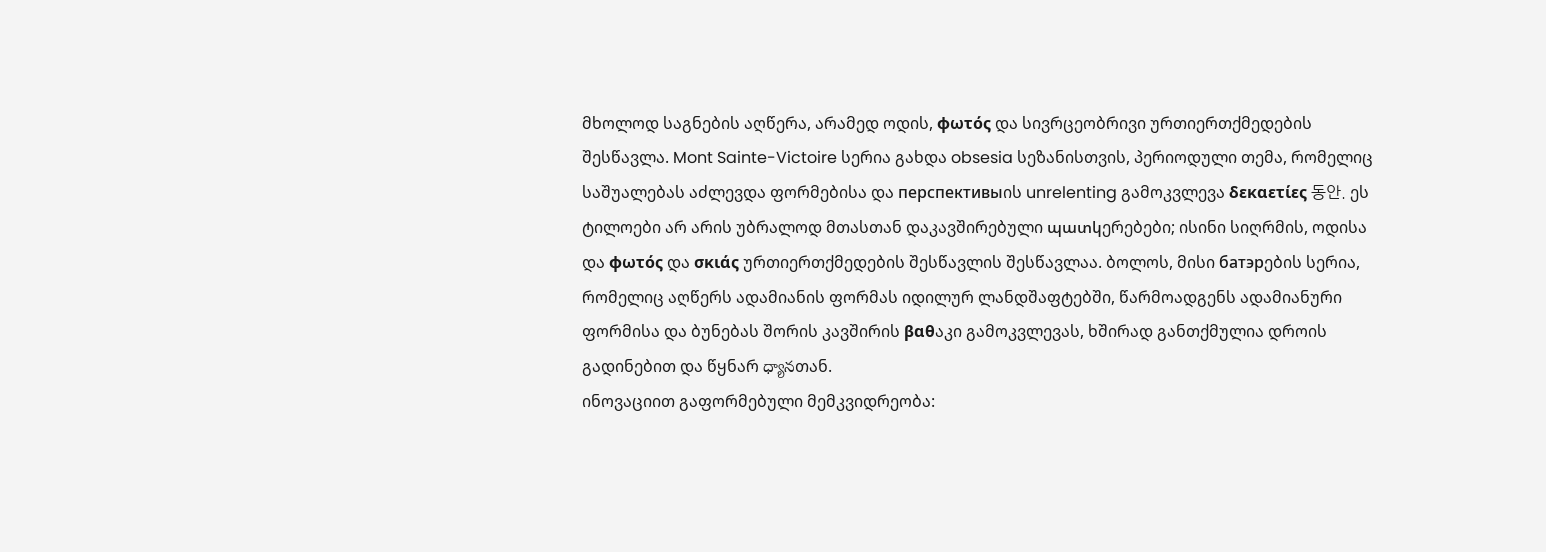მხოლოდ საგნების აღწერა, არამედ ოდის, φωτός და სივრცეობრივი ურთიერთქმედების შესწავლა. Mont Sainte-Victoire სერია გახდა obsesia სეზანისთვის, პერიოდული თემა, რომელიც საშუალებას აძლევდა ფორმებისა და перспективыის unrelenting გამოკვლევა δεκαετίες 동안. ეს ტილოები არ არის უბრალოდ მთასთან დაკავშირებული պատկერებები; ისინი სიღრმის, ოდისა და φωτός და σκιάς ურთიერთქმედების შესწავლის შესწავლაა. ბოლოს, მისი батэрების სერია, რომელიც აღწერს ადამიანის ფორმას იდილურ ლანდშაფტებში, წარმოადგენს ადამიანური ფორმისა და ბუნებას შორის კავშირის βαθაკი გამოკვლევას, ხშირად განთქმულია დროის გადინებით და წყნარ ధ్యానთან.
ინოვაციით გაფორმებული მემკვიდრეობა: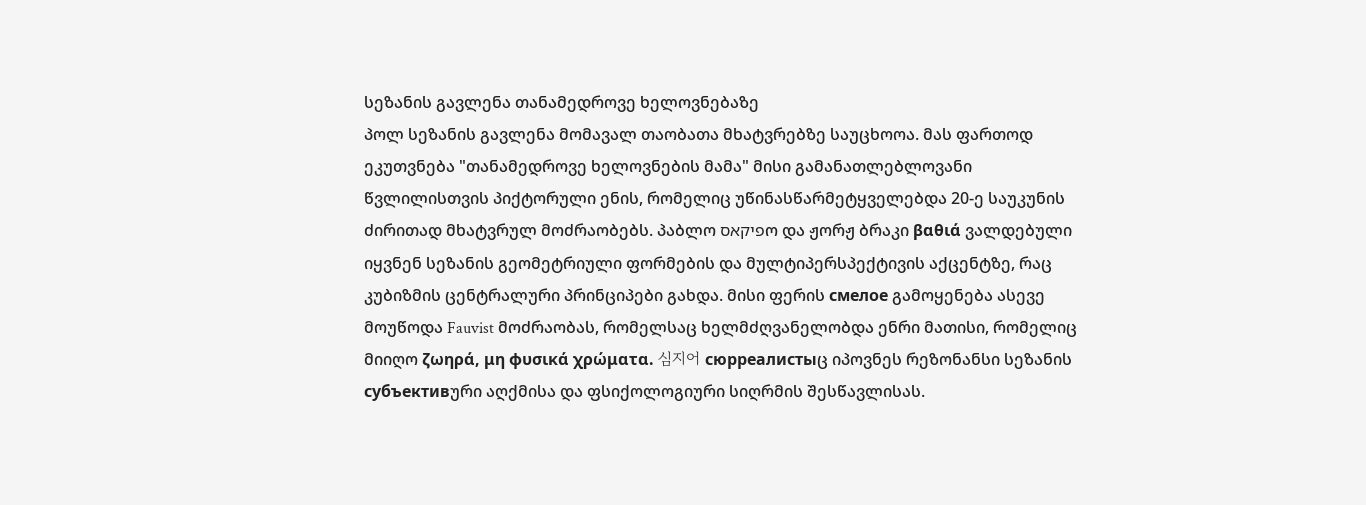სეზანის გავლენა თანამედროვე ხელოვნებაზე
პოლ სეზანის გავლენა მომავალ თაობათა მხატვრებზე საუცხოოა. მას ფართოდ ეკუთვნება "თანამედროვე ხელოვნების მამა" მისი გამანათლებლოვანი წვლილისთვის პიქტორული ენის, რომელიც უწინასწარმეტყველებდა 20-ე საუკუნის ძირითად მხატვრულ მოძრაობებს. პაბლო פיקאסო და ჟორჟ ბრაკი βαθιά ვალდებული იყვნენ სეზანის გეომეტრიული ფორმების და მულტიპერსპექტივის აქცენტზე, რაც კუბიზმის ცენტრალური პრინციპები გახდა. მისი ფერის смелое გამოყენება ასევე მოუწოდა Fauvist მოძრაობას, რომელსაც ხელმძღვანელობდა ენრი მათისი, რომელიც მიიღო ζωηρά, μη φυσικά χρώματα. 심지어 сюрреалистыც იპოვნეს რეზონანსი სეზანის субъективური აღქმისა და ფსიქოლოგიური სიღრმის შესწავლისას.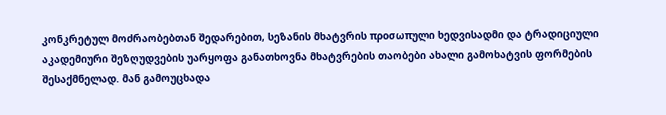კონკრეტულ მოძრაობებთან შედარებით, სეზანის მხატვრის προσωπული ხედვისადმი და ტრადიციული აკადემიური შეზღუდვების უარყოფა განათხოვნა მხატვრების თაობები ახალი გამოხატვის ფორმების შესაქმნელად. მან გამოუცხადა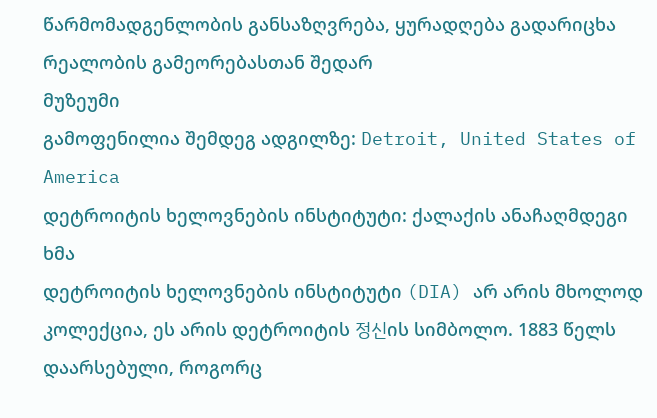წარმომადგენლობის განსაზღვრება, ყურადღება გადარიცხა რეალობის გამეორებასთან შედარ
მუზეუმი
გამოფენილია შემდეგ ადგილზე: Detroit, United States of America
დეტროიტის ხელოვნების ინსტიტუტი: ქალაქის ანაჩაღმდეგი ხმა
დეტროიტის ხელოვნების ინსტიტუტი (DIA) არ არის მხოლოდ კოლექცია, ეს არის დეტროიტის 정신ის სიმბოლო. 1883 წელს დაარსებული, როგორც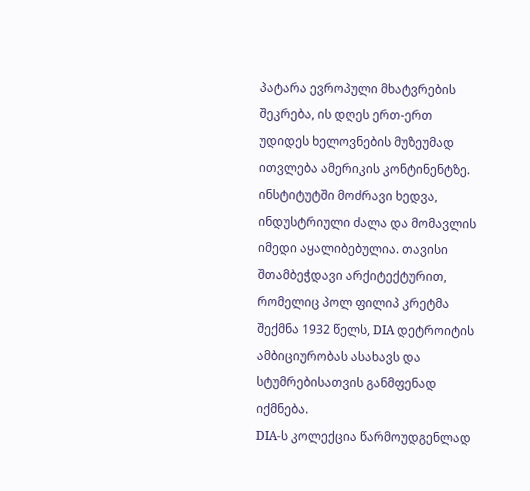პატარა ევროპული მხატვრების შეკრება, ის დღეს ერთ-ერთ უდიდეს ხელოვნების მუზეუმად ითვლება ამერიკის კონტინენტზე. ინსტიტუტში მოძრავი ხედვა, ინდუსტრიული ძალა და მომავლის იმედი აყალიბებულია. თავისი შთამბეჭდავი არქიტექტურით, რომელიც პოლ ფილიპ კრეტმა შექმნა 1932 წელს, DIA დეტროიტის ამბიციურობას ასახავს და სტუმრებისათვის განმფენად იქმნება.
DIA-ს კოლექცია წარმოუდგენლად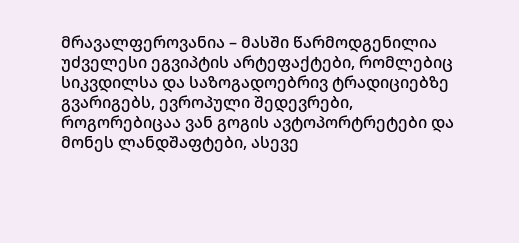მრავალფეროვანია – მასში წარმოდგენილია უძველესი ეგვიპტის არტეფაქტები, რომლებიც სიკვდილსა და საზოგადოებრივ ტრადიციებზე გვარიგებს, ევროპული შედევრები, როგორებიცაა ვან გოგის ავტოპორტრეტები და მონეს ლანდშაფტები, ასევე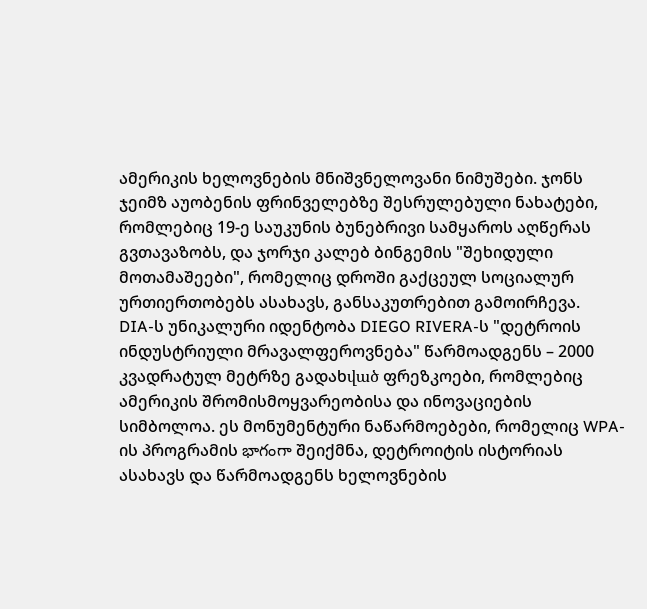ამერიკის ხელოვნების მნიშვნელოვანი ნიმუშები. ჯონს ჯეიმზ აუობენის ფრინველებზე შესრულებული ნახატები, რომლებიც 19-ე საუკუნის ბუნებრივი სამყაროს აღწერას გვთავაზობს, და ჯორჯი კალებ ბინგემის "შეხიდული მოთამაშეები", რომელიც დროში გაქცეულ სოციალურ ურთიერთობებს ასახავს, განსაკუთრებით გამოირჩევა.
DIA-ს უნიკალური იდენტობა DIEGO RIVERA-ს "დეტროის ინდუსტრიული მრავალფეროვნება" წარმოადგენს – 2000 კვადრატულ მეტრზე გადახված ფრეზკოები, რომლებიც ამერიკის შრომისმოყვარეობისა და ინოვაციების სიმბოლოა. ეს მონუმენტური ნაწარმოებები, რომელიც WPA-ის პროგრამის భాగంగా შეიქმნა, დეტროიტის ისტორიას ასახავს და წარმოადგენს ხელოვნების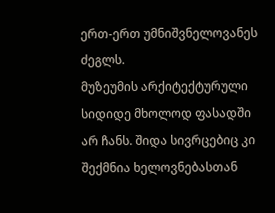ერთ-ერთ უმნიშვნელოვანეს ძეგლს.
მუზეუმის არქიტექტურული სიდიდე მხოლოდ ფასადში არ ჩანს. შიდა სივრცებიც კი შექმნია ხელოვნებასთან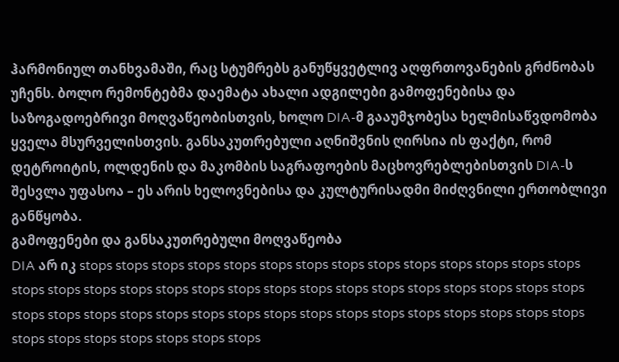ჰარმონიულ თანხვამაში, რაც სტუმრებს განუწყვეტლივ აღფრთოვანების გრძნობას უჩენს. ბოლო რემონტებმა დაემატა ახალი ადგილები გამოფენებისა და საზოგადოებრივი მოღვაწეობისთვის, ხოლო DIA-მ გააუმჯობესა ხელმისაწვდომობა ყველა მსურველისთვის. განსაკუთრებული აღნიშვნის ღირსია ის ფაქტი, რომ დეტროიტის, ოლდენის და მაკომბის საგრაფოების მაცხოვრებლებისთვის DIA-ს შესვლა უფასოა – ეს არის ხელოვნებისა და კულტურისადმი მიძღვნილი ერთობლივი განწყობა.
გამოფენები და განსაკუთრებული მოღვაწეობა
DIA არ იკ stops stops stops stops stops stops stops stops stops stops stops stops stops stops stops stops stops stops stops stops stops stops stops stops stops stops stops stops stops stops stops stops stops stops stops stops stops stops stops stops stops stops stops stops stops stops stops stops stops stops stops stops stops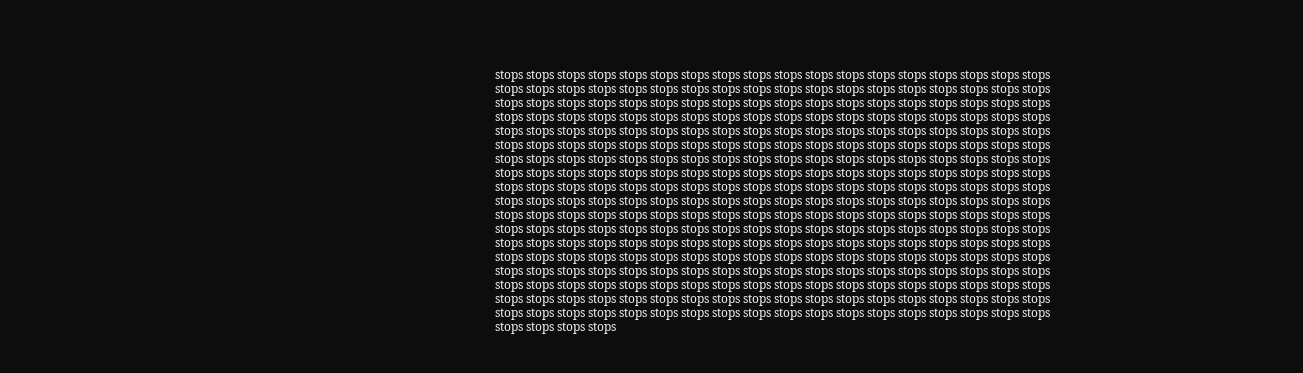stops stops stops stops stops stops stops stops stops stops stops stops stops stops stops stops stops stops stops stops stops stops stops stops stops stops stops stops stops stops stops stops stops stops stops stops stops stops stops stops stops stops stops stops stops stops stops stops stops stops stops stops stops stops stops stops stops stops stops stops stops stops stops stops stops stops stops stops stops stops stops stops stops stops stops stops stops stops stops stops stops stops stops stops stops stops stops stops stops stops stops stops stops stops stops stops stops stops stops stops stops stops stops stops stops stops stops stops stops stops stops stops stops stops stops stops stops stops stops stops stops stops stops stops stops stops stops stops stops stops stops stops stops stops stops stops stops stops stops stops stops stops stops stops stops stops stops stops stops stops stops stops stops stops stops stops stops stops stops stops stops stops stops stops stops stops stops stops stops stops stops stops stops stops stops stops stops stops stops stops stops stops stops stops stops stops stops stops stops stops stops stops stops stops stops stops stops stops stops stops stops stops stops stops stops stops stops stops stops stops stops stops stops stops stops stops stops stops stops stops stops stops stops stops stops stops stops stops stops stops stops stops stops stops stops stops stops stops stops stops stops stops stops stops stops stops stops stops stops stops stops stops stops stops stops stops stops stops stops stops stops stops stops stops stops stops stops stops stops stops stops stops stops stops stops stops stops stops stops stops stops stops stops stops stops stops stops stops stops stops stops stops stops stops stops stops stops stops stops stops stops stops stops stops stops stops stops stops stops stops stops stops stops stops stops stops stops stops stops stops stops stops stops stops stops stops stops stops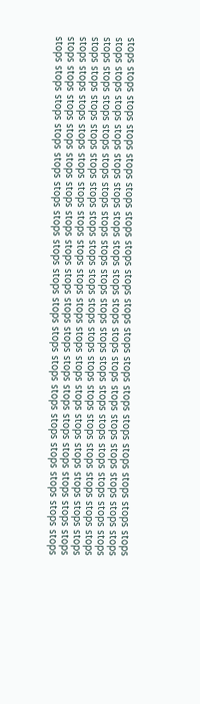stops stops stops stops stops stops stops stops stops stops stops stops stops stops stops stops stops stops stops stops stops stops stops stops stops stops stops stops stops stops stops stops stops stops stops stops stops stops stops stops stops stops stops stops stops stops stops stops stops stops stops stops stops stops stops stops stops stops stops stops stops stops stops stops stops stops stops stops stops stops stops stops stops stops stops stops stops stops stops stops stops stops stops stops stops stops stops stops stops stops stops stops stops stops stops stops stops stops stops stops stops stops stops stops stops stops stops stops stops stops stops stops stops stops stops stops stops stops stops stops stops stops stops stops stops stops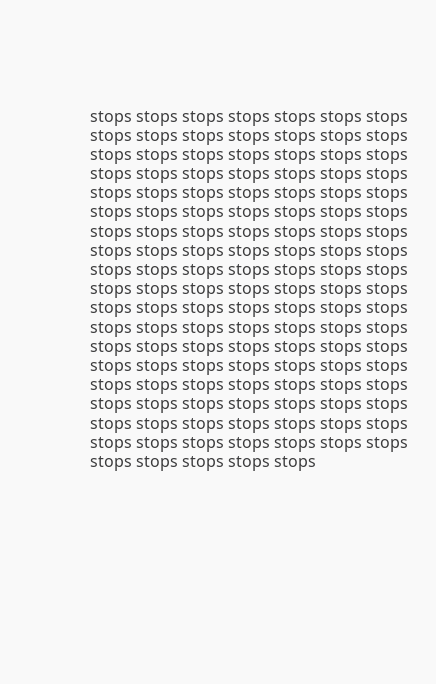stops stops stops stops stops stops stops stops stops stops stops stops stops stops stops stops stops stops stops stops stops stops stops stops stops stops stops stops stops stops stops stops stops stops stops stops stops stops stops stops stops stops stops stops stops stops stops stops stops stops stops stops stops stops stops stops stops stops stops stops stops stops stops stops stops stops stops stops stops stops stops stops stops stops stops stops stops stops stops stops stops stops stops stops stops stops stops stops stops stops stops stops stops stops stops stops stops stops stops stops stops stops stops stops stops stops stops stops stops stops stops stops stops stops stops stops stops stops stops stops stops stops stops stops stops stops stops stops stops stops stops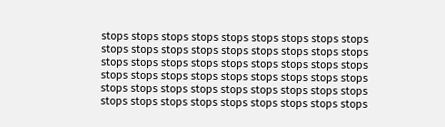stops stops stops stops stops stops stops stops stops stops stops stops stops stops stops stops stops stops stops stops stops stops stops stops stops stops stops stops stops stops stops stops stops stops stops stops stops stops stops stops stops stops stops stops stops stops stops stops stops stops stops stops stops stops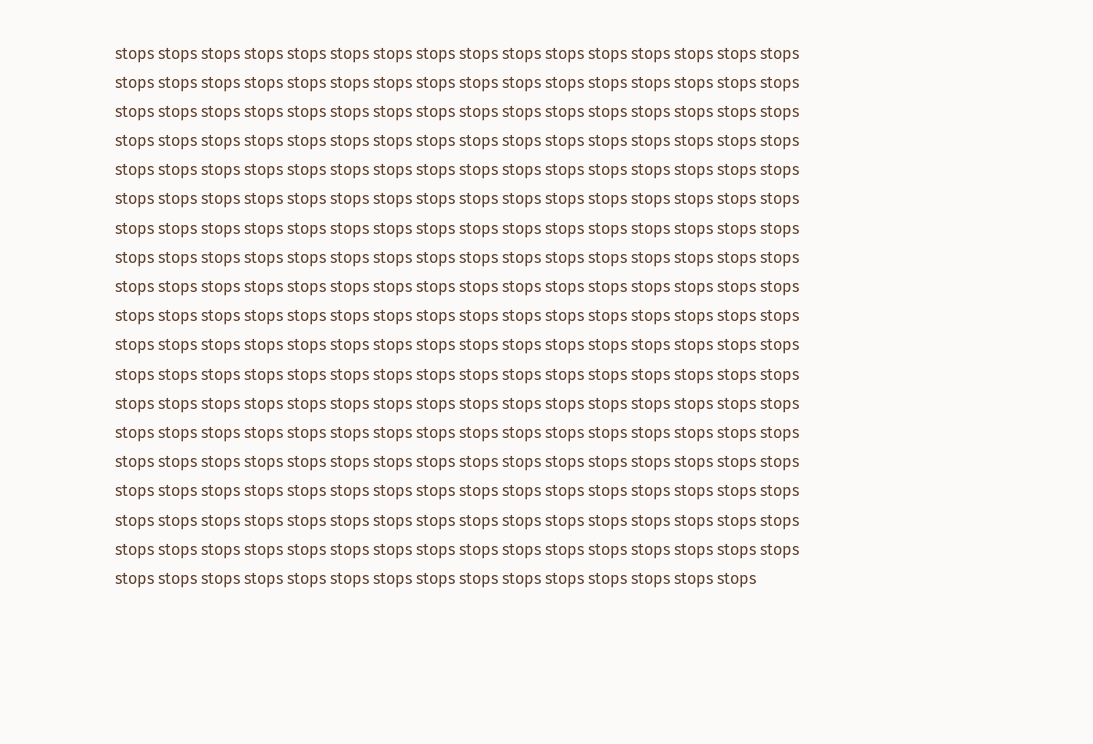stops stops stops stops stops stops stops stops stops stops stops stops stops stops stops stops stops stops stops stops stops stops stops stops stops stops stops stops stops stops stops stops stops stops stops stops stops stops stops stops stops stops stops stops stops stops stops stops stops stops stops stops stops stops stops stops stops stops stops stops stops stops stops stops stops stops stops stops stops stops stops stops stops stops stops stops stops stops stops stops stops stops stops stops stops stops stops stops stops stops stops stops stops stops stops stops stops stops stops stops stops stops stops stops stops stops stops stops stops stops stops stops stops stops stops stops stops stops stops stops stops stops stops stops stops stops stops stops stops stops stops stops stops stops stops stops stops stops stops stops stops stops stops stops stops stops stops stops stops stops stops stops stops stops stops stops stops stops stops stops stops stops stops stops stops stops stops stops stops stops stops stops stops stops stops stops stops stops stops stops stops stops stops stops stops stops stops stops stops stops stops stops stops stops stops stops stops stops stops stops stops stops stops stops stops stops stops stops stops stops stops stops stops stops stops stops stops stops stops stops stops stops stops stops stops stops stops stops stops stops stops stops stops stops stops stops stops stops stops stops stops stops stops stops stops stops stops stops stops stops stops stops stops stops stops stops stops stops stops stops stops stops stops stops stops stops stops stops stops stops stops stops stops stops stops stops stops stops stops stops stops stops stops stops stops stops stops stops stops stops stops stops stops stops stops stops stops stops stops stops stops stops stops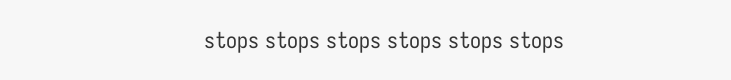stops stops stops stops stops stops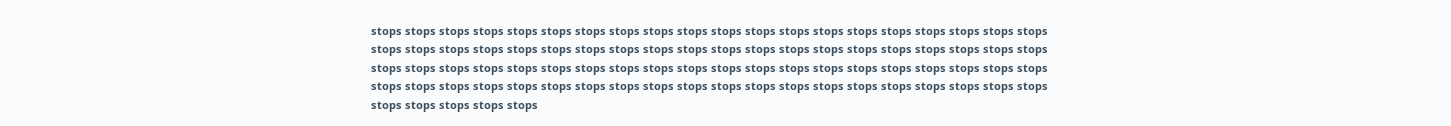stops stops stops stops stops stops stops stops stops stops stops stops stops stops stops stops stops stops stops stops stops stops stops stops stops stops stops stops stops stops stops stops stops stops stops stops stops stops stops stops stops stops stops stops stops stops stops stops stops stops stops stops stops stops stops stops stops stops stops stops stops stops stops stops stops stops stops stops stops stops stops stops stops stops stops stops stops stops stops stops stops stops stops stops stops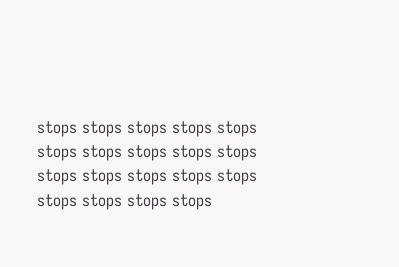stops stops stops stops stops stops stops stops stops stops stops stops stops stops stops stops stops stops stops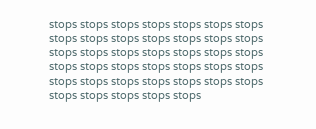stops stops stops stops stops stops stops stops stops stops stops stops stops stops stops stops stops stops stops stops stops stops stops stops stops stops stops stops stops stops stops stops stops stops stops stops stops stops stops stops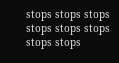stops stops stops stops stops stops stops stops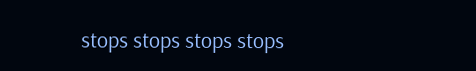stops stops stops stops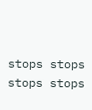stops stops stops stops